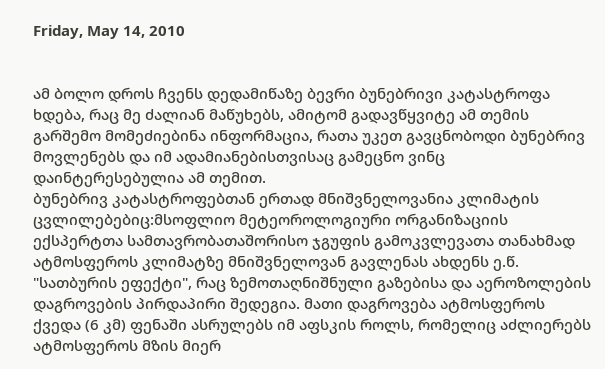Friday, May 14, 2010


ამ ბოლო დროს ჩვენს დედამიწაზე ბევრი ბუნებრივი კატასტროფა ხდება, რაც მე ძალიან მაწუხებს, ამიტომ გადავწყვიტე ამ თემის გარშემო მომეძიებინა ინფორმაცია, რათა უკეთ გავცნობოდი ბუნებრივ მოვლენებს და იმ ადამიანებისთვისაც გამეცნო ვინც დაინტერესებულია ამ თემით.
ბუნებრივ კატასტროფებთან ერთად მნიშვნელოვანია კლიმატის ცვლილებებიც:მსოფლიო მეტეოროლოგიური ორგანიზაციის ექსპერტთა სამთავრობათაშორისო ჯგუფის გამოკვლევათა თანახმად ატმოსფეროს კლიმატზე მნიშვნელოვან გავლენას ახდენს ე.წ. "სათბურის ეფექტი", რაც ზემოთაღნიშნული გაზებისა და აეროზოლების დაგროვების პირდაპირი შედეგია. მათი დაგროვება ატმოსფეროს ქვედა (6 კმ) ფენაში ასრულებს იმ აფსკის როლს, რომელიც აძლიერებს ატმოსფეროს მზის მიერ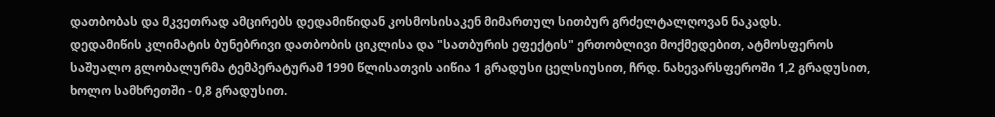დათბობას და მკვეთრად ამცირებს დედამიწიდან კოსმოსისაკენ მიმართულ სითბურ გრძელტალღოვან ნაკადს.
დედამიწის კლიმატის ბუნებრივი დათბობის ციკლისა და "სათბურის ეფექტის" ერთობლივი მოქმედებით, ატმოსფეროს საშუალო გლობალურმა ტემპერატურამ 1990 წლისათვის აიწია 1 გრადუსი ცელსიუსით, ჩრდ. ნახევარსფეროში 1,2 გრადუსით, ხოლო სამხრეთში - 0,8 გრადუსით.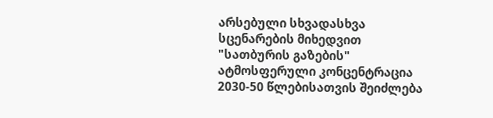არსებული სხვადასხვა სცენარების მიხედვით "სათბურის გაზების" ატმოსფერული კონცენტრაცია 2030-50 წლებისათვის შეიძლება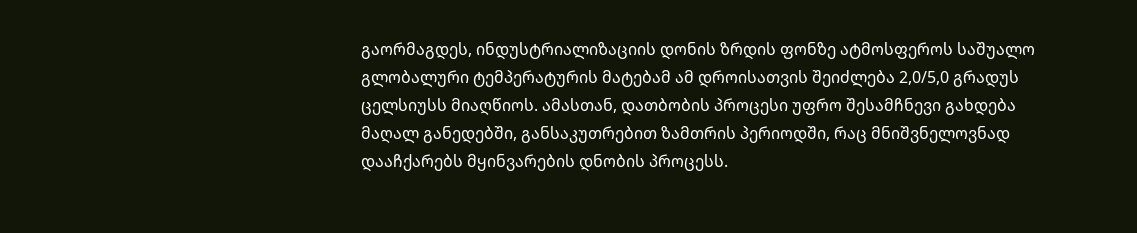გაორმაგდეს, ინდუსტრიალიზაციის დონის ზრდის ფონზე ატმოსფეროს საშუალო გლობალური ტემპერატურის მატებამ ამ დროისათვის შეიძლება 2,0/5,0 გრადუს ცელსიუსს მიაღწიოს. ამასთან, დათბობის პროცესი უფრო შესამჩნევი გახდება მაღალ განედებში, განსაკუთრებით ზამთრის პერიოდში, რაც მნიშვნელოვნად დააჩქარებს მყინვარების დნობის პროცესს.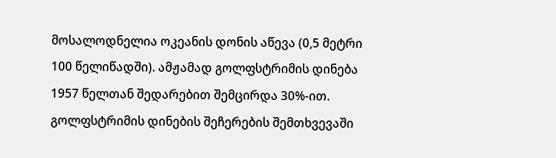მოსალოდნელია ოკეანის დონის აწევა (0,5 მეტრი 100 წელიწადში). ამჟამად გოლფსტრიმის დინება 1957 წელთან შედარებით შემცირდა 30%-ით. გოლფსტრიმის დინების შეჩერების შემთხვევაში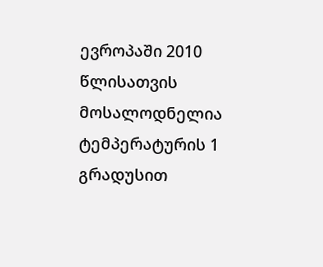ევროპაში 2010 წლისათვის მოსალოდნელია ტემპერატურის 1 გრადუსით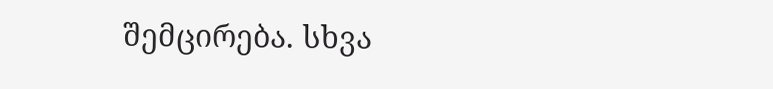შემცირება. სხვა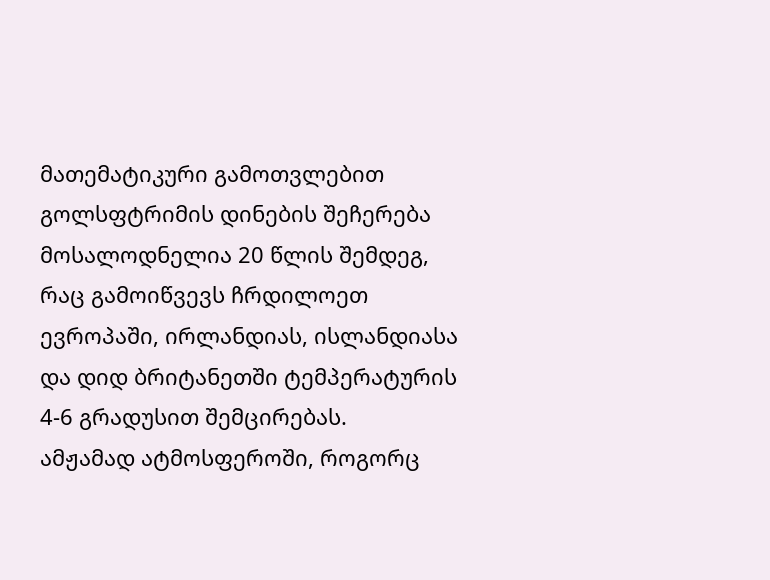მათემატიკური გამოთვლებით გოლსფტრიმის დინების შეჩერება მოსალოდნელია 20 წლის შემდეგ, რაც გამოიწვევს ჩრდილოეთ ევროპაში, ირლანდიას, ისლანდიასა და დიდ ბრიტანეთში ტემპერატურის 4-6 გრადუსით შემცირებას.
ამჟამად ატმოსფეროში, როგორც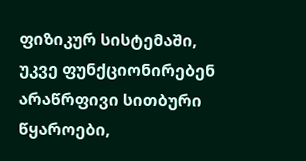ფიზიკურ სისტემაში, უკვე ფუნქციონირებენ არაწრფივი სითბური წყაროები,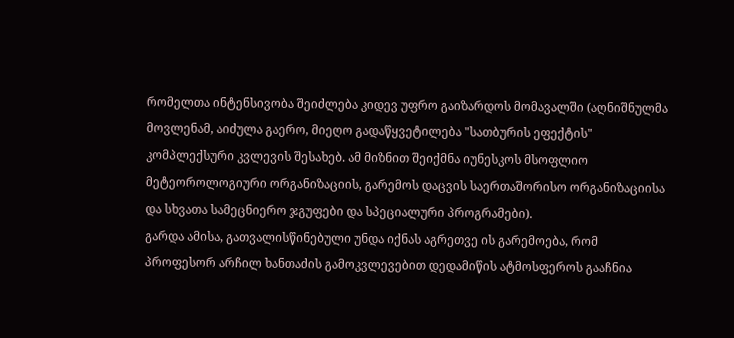რომელთა ინტენსივობა შეიძლება კიდევ უფრო გაიზარდოს მომავალში (აღნიშნულმა მოვლენამ, აიძულა გაერო, მიეღო გადაწყვეტილება "სათბურის ეფექტის" კომპლექსური კვლევის შესახებ. ამ მიზნით შეიქმნა იუნესკოს მსოფლიო მეტეოროლოგიური ორგანიზაციის, გარემოს დაცვის საერთაშორისო ორგანიზაციისა და სხვათა სამეცნიერო ჯგუფები და სპეციალური პროგრამები).
გარდა ამისა, გათვალისწინებული უნდა იქნას აგრეთვე ის გარემოება, რომ პროფესორ არჩილ ხანთაძის გამოკვლევებით დედამიწის ატმოსფეროს გააჩნია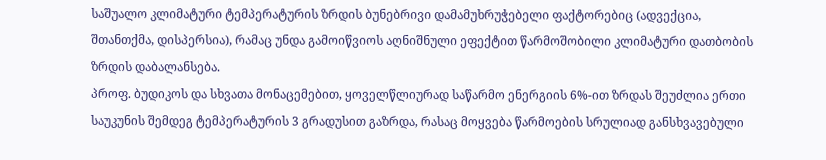საშუალო კლიმატური ტემპერატურის ზრდის ბუნებრივი დამამუხრუჭებელი ფაქტორებიც (ადვექცია, შთანთქმა, დისპერსია), რამაც უნდა გამოიწვიოს აღნიშნული ეფექტით წარმოშობილი კლიმატური დათბობის ზრდის დაბალანსება.
პროფ. ბუდიკოს და სხვათა მონაცემებით, ყოველწლიურად საწარმო ენერგიის 6%-ით ზრდას შეუძლია ერთი საუკუნის შემდეგ ტემპერატურის 3 გრადუსით გაზრდა, რასაც მოყვება წარმოების სრულიად განსხვავებული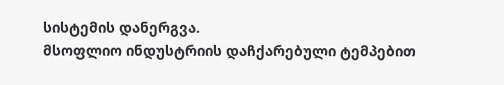სისტემის დანერგვა.
მსოფლიო ინდუსტრიის დაჩქარებული ტემპებით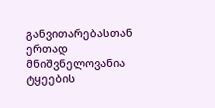განვითარებასთან ერთად მნიშვნელოვანია ტყეების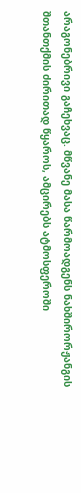არაგონებრივი გაჩეხვაც. მწვანე მასა წარმოადგენს ნახშირორჟანგის შთანთქმის ძირითად წყაროს, ამცირებს ატმოსფეროში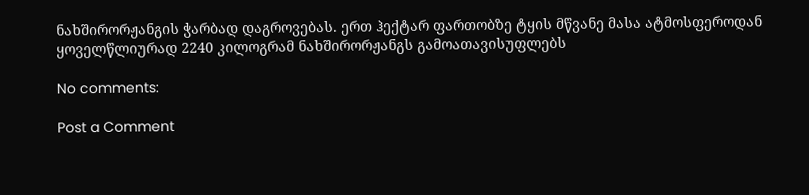ნახშირორჟანგის ჭარბად დაგროვებას. ერთ ჰექტარ ფართობზე ტყის მწვანე მასა ატმოსფეროდან ყოველწლიურად 2240 კილოგრამ ნახშირორჟანგს გამოათავისუფლებს

No comments:

Post a Comment